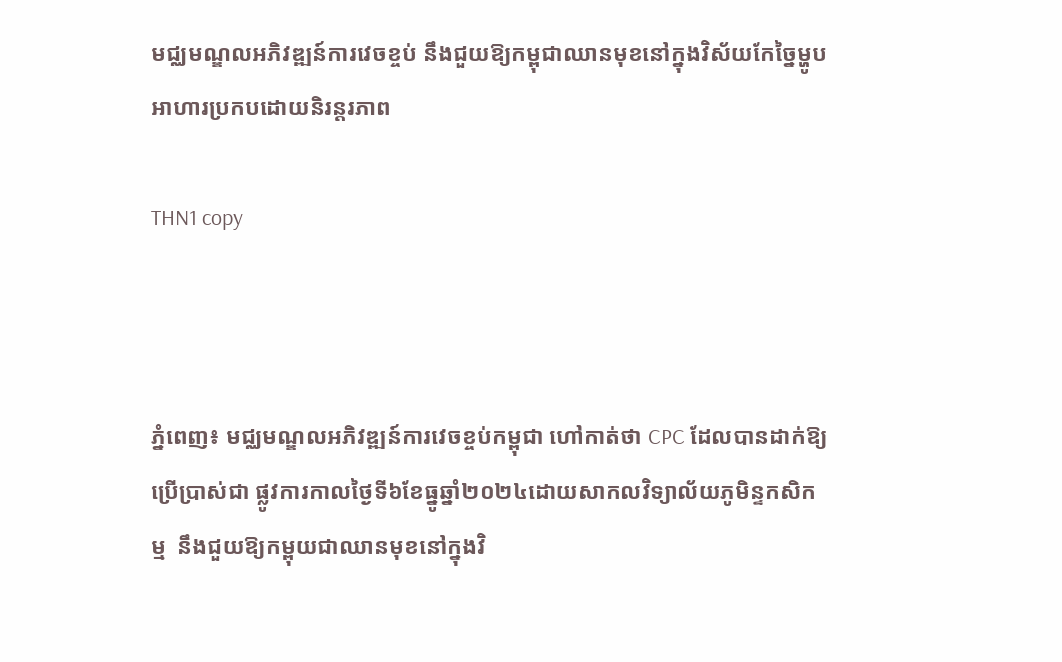មជ្ឈមណ្ឌលអភិវឌ្ឍន៍ការវេចខ្ចប់ នឹងជួយឱ្យកម្ពុជាឈានមុខនៅក្នុងវិស័យកែច្នៃម្ហូបអាហារប្រកបដោយនិរន្តរភាព

THN1 copy



ភ្នំពេញ៖ មជ្ឈមណ្ឌលអភិវឌ្ឍន៍ការវេចខ្ចប់កម្ពុជា ហៅកាត់ថា CPC ដែលបានដាក់ឱ្យប្រើប្រាស់ជា ផ្លូវការកាលថ្ងៃទី៦ខែធ្នូឆ្នាំ២០២៤ដោយសាកលវិទ្យាល័យភូមិន្ទកសិកម្ម  នឹងជួយឱ្យកម្ពុយជាឈានមុខនៅក្នុងវិ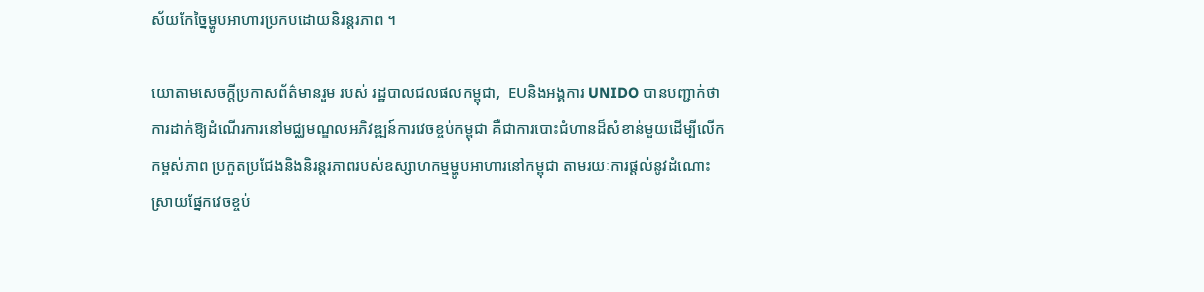ស័យកែច្នៃម្ហូបអាហារប្រកបដោយនិរន្តរភាព ។

យោតាមសេចក្តីប្រកាសព័ត៌មានរួម របស់ រដ្ឋបាលជលផលកម្ពុជា,  EUនិងអង្គការ UNIDO បានបញ្ជាក់ថា ការដាក់ឱ្យដំណើរការនៅមជ្ឈមណ្ឌលអភិវឌ្ឍន៍ការវេចខ្ចប់កម្ពុជា គឺជាការបោះជំហានដ៏សំខាន់មួយដើម្បីលើកកម្ពស់ភាព ប្រកួតប្រជែងនិងនិរន្តរភាពរបស់ឧស្សាហកម្មម្ហូបអាហារនៅកម្ពុជា តាមរយៈការផ្តល់នូវដំណោះស្រាយផ្នែកវេចខ្ចប់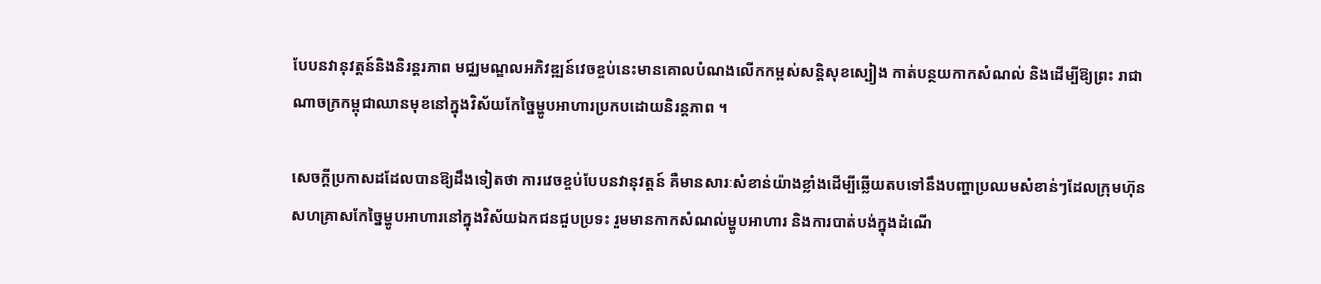បែបនវានុវត្តន៍និងនិរន្តរភាព មជ្ឈមណ្ឌលអភិវឌ្ឍន៍វេចខ្ចប់នេះមានគោលបំណងលើកកម្ពស់សន្តិសុខស្បៀង កាត់បន្ថយកាកសំណល់ និងដើម្បីឱ្យព្រះ រាជាណាចក្រកម្ពុជាឈានមុខនៅក្នុងវិស័យកែច្នៃម្ហូបអាហារប្រកបដោយនិរន្តភាព ។

សេចក្តីប្រកាសដដែលបានឱ្យដឹងទៀតថា ការវេចខ្ចប់បែបនវានុវត្តន៍ គឺមានសារៈសំខាន់យ៉ាងខ្លាំងដើម្បីឆ្លើយតបទៅនឹងបញ្ហាប្រឈមសំខាន់ៗដែលក្រុមហ៊ុន សហគ្រាសកែច្នៃម្ហូបអាហារនៅក្នុងវិស័យឯកជនជួបប្រទះ រួមមានកាកសំណល់ម្ហូបអាហារ និងការបាត់បង់ក្នុងដំណើ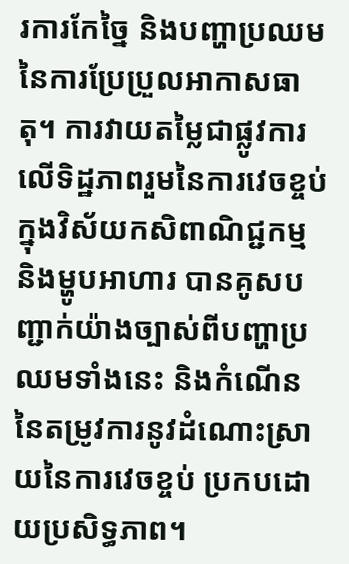រការកែច្នៃ និងបញ្ហាប្រឈមនៃការប្រែប្រួលអាកាសធាតុ។ ការវាយតម្លៃជាផ្លូវការលើទិដ្ឋភាពរួមនៃការវេចខ្ចប់ក្នុងវិស័យកសិពាណិជ្ជកម្ម និងម្ហូបអាហារ បានគូសបញ្ជាក់យ៉ាងច្បាស់ពីបញ្ហាប្រឈមទាំងនេះ និងកំណើននៃតម្រូវការនូវដំណោះស្រាយនៃការវេចខ្ចប់ ប្រកបដោយប្រសិទ្ធភាព។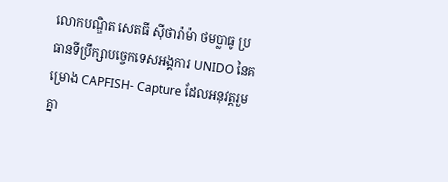លោកបណ្ឌិត សេតធី ស៊ីថារ៉ាម៉ា ថមប្លាធូ ប្រធានទីប្រឹក្សាបច្ចេកទេសអង្គការ UNIDO នៃគម្រោង CAPFISH- Capture ដែលអនុវត្តរួមគ្នា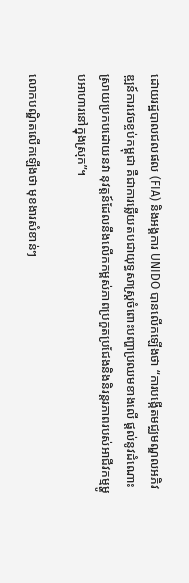ដោយរដ្ឋបាលជលផល (FIA) និងអង្គការ UNIDO បានលើកឡើងថា “ការបង្កើតមជ្ឈមណ្ឌលអភិវឌ្ឍន៍ការវេចខ្ចប់កម្ពុជា គឺជាការឆ្លើយតបជាយុទ្ធសាស្រ្តចំពោះបញ្ហាប្រឈមខាងលើ ផ្តល់នូវដំណោះស្រាយប្រកបដោយនវា នុវត្តន៍ដែលនឹងលើកកម្ពស់ភាពប្រកួតប្រជែងនិងនិរន្តរភាពរបស់អាជីវកម្មម្ហូបអាហារនៅក្នុងស្រុក”។

លោកបណ្ឌិតលើកឡើងថា មុខងារសំខាន់ៗ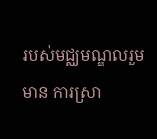របស់មជ្ឈមណ្ឌលរួមមាន ការស្រា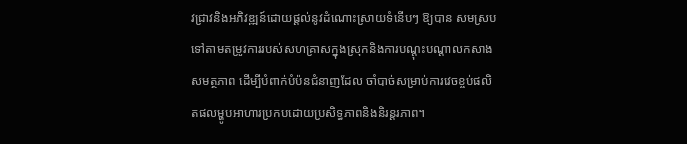វជ្រាវនិងអភិវឌ្ឍន៍ដោយផ្តល់នូវដំណោះស្រាយទំនើបៗ ឱ្យបាន សមស្របទៅតាមតម្រូវការរបស់សហគ្រាសក្នុងស្រុកនិងការបណ្តុះបណ្តាលកសាងសមត្ថភាព ដើម្បីបំពាក់បំប៉នជំនាញដែល ចាំបាច់សម្រាប់ការវេចខ្ចប់ផលិតផលម្ហូបអាហារប្រកបដោយប្រសិទ្ធភាពនិងនិរន្តរភាព។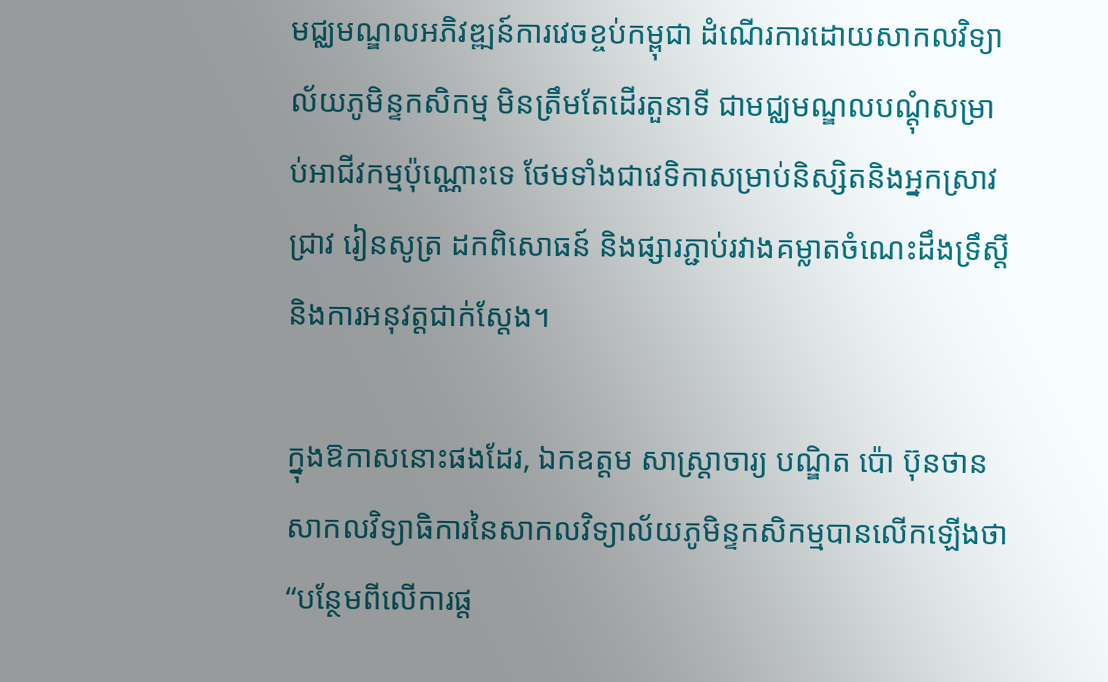មជ្ឈមណ្ឌលអភិវឌ្ឍន៍ការវេចខ្ចប់កម្ពុជា ដំណើរការដោយសាកលវិទ្យាល័យភូមិន្ទកសិកម្ម មិនត្រឹមតែដើរតួនាទី ជាមជ្ឈមណ្ឌលបណ្ដុំសម្រាប់អាជីវកម្មប៉ុណ្ណោះទេ ថែមទាំងជាវេទិកាសម្រាប់និស្សិតនិងអ្នកស្រាវជ្រាវ រៀនសូត្រ ដកពិសោធន៍ និងផ្សារភ្ជាប់រវាងគម្លាតចំណេះដឹងទ្រឹស្តីនិងការអនុវត្តជាក់ស្តែង។

ក្នុងឱកាសនោះផងដែរ, ឯកឧត្តម សាស្ត្រាចារ្យ បណ្ឌិត ប៉ោ ប៊ុនថាន សាកលវិទ្យាធិការនៃសាកលវិទ្យាល័យភូមិន្ទកសិកម្មបានលើកឡើងថា “បន្ថែមពីលើការផ្ត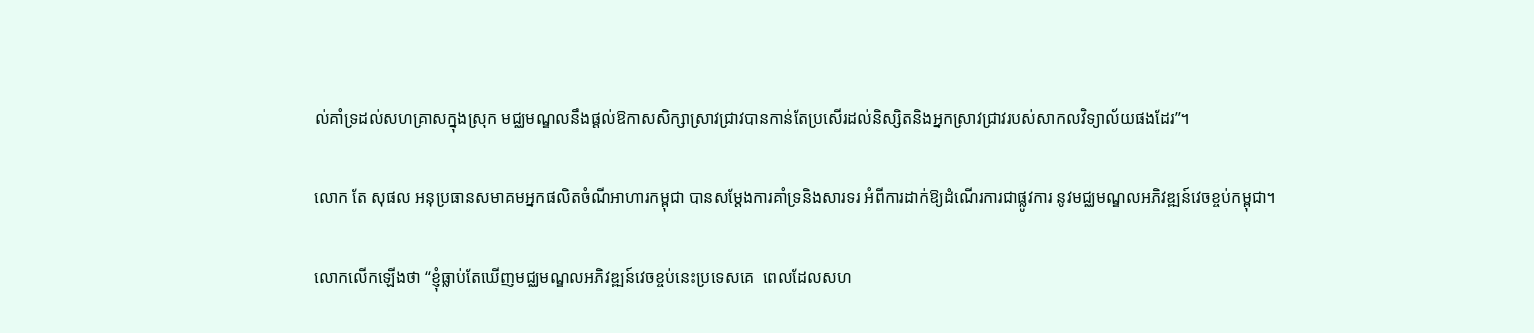ល់គាំទ្រដល់សហគ្រាសក្នុងស្រុក មជ្ឈមណ្ឌលនឹងផ្តល់ឱកាសសិក្សាស្រាវជ្រាវបានកាន់តែប្រសើរដល់និស្សិតនិងអ្នកស្រាវជ្រាវរបស់សាកលវិទ្យាល័យផងដែរ”។

លោក តែ សុផល អនុប្រធានសមាគមអ្នកផលិតចំណីអាហារកម្ពុជា បានសម្តែងការគាំទ្រនិងសារទរ អំពីការដាក់ឱ្យដំណើរការជាផ្លូវការ នូវមជ្ឈមណ្ឌលអភិវឌ្ឍន៍វេចខ្ចប់កម្ពុជា។

លោកលើកឡើងថា “ខ្ញុំធ្លាប់តែឃើញមជ្ឈមណ្ឌលអភិវឌ្ឍន៍វេចខ្ចប់នេះប្រទេសគេ  ពេលដែលសហ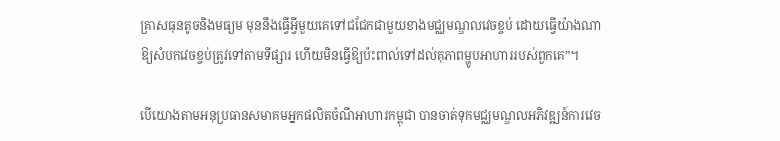គ្រាសធុនតូចនិងមធ្យម មុននឹងធ្វើអ្វីមួយគេទៅជជែកជាមួយខាងមជ្ឈមណ្ឌលវេចខ្ចប់ ដោយធ្វើយ៉ាងណាឱ្យសំបកវេចខ្ចប់ត្រូវទៅតាមទីផ្សារ ហើយមិនធ្វើឱ្យប៉ះពាល់ទៅដល់គុភាពម្ហូបអាហាររបស់ពួកគេ”។

បើយោងតាមអនុប្រធានសមាគមអ្នកផលិតចំណីអាហារកម្ពុជា បានចាត់ទុកមជ្ឈមណ្ឌលអភិវឌ្ឍន៍ការវេច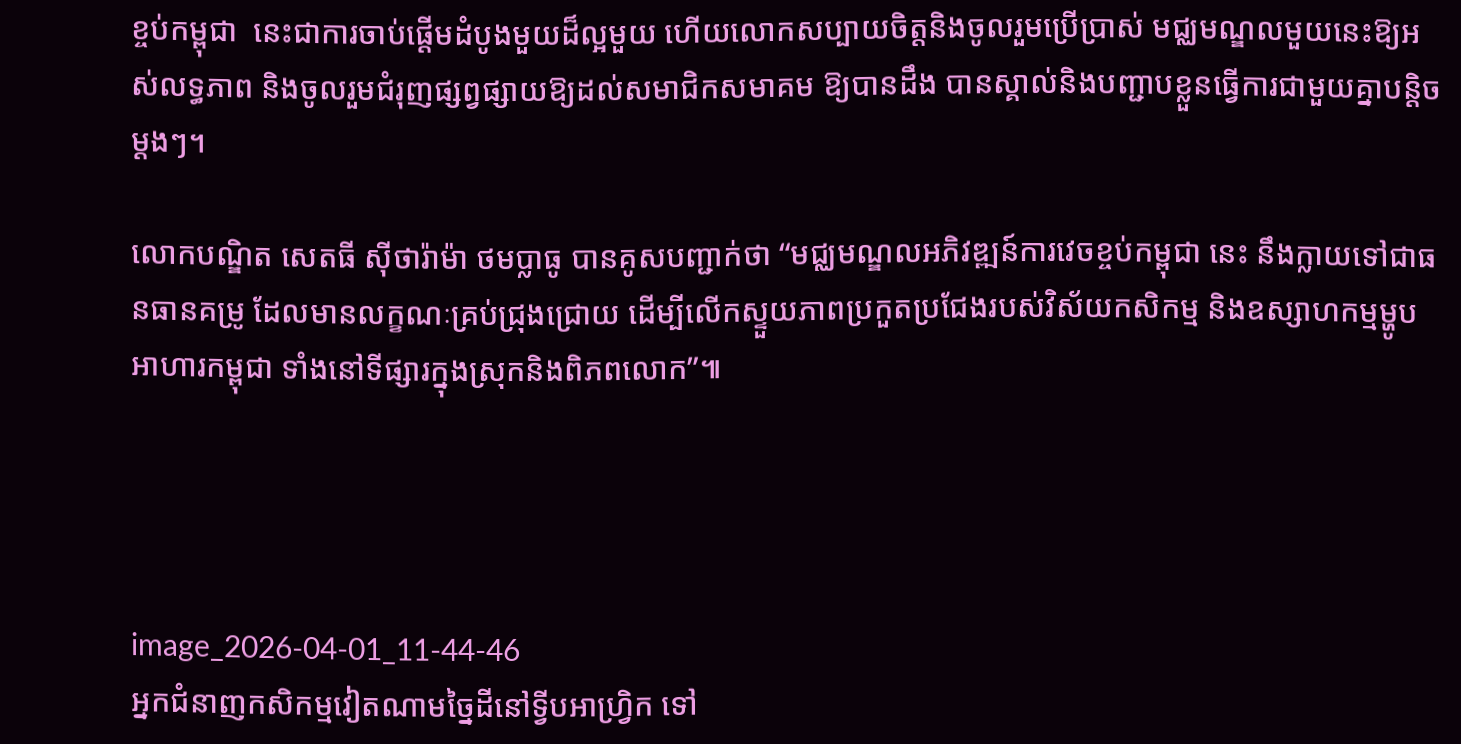ខ្ចប់កម្ពុជា  នេះជាការចាប់ផ្តើមដំបូងមួយដ៏ល្អមួយ ហើយលោកសប្បាយចិត្តនិងចូលរួមប្រើប្រាស់ មជ្ឈមណ្ឌលមួយនេះឱ្យអស់លទ្ធភាព និងចូលរួមជំរុញផ្សព្វផ្សាយឱ្យដល់សមាជិកសមាគម ឱ្យបានដឹង បានស្គាល់និងបញ្ជាបខ្លួនធ្វើការជាមួយគ្នាបន្តិចម្តងៗ។

លោកបណ្ឌិត សេតធី ស៊ីថារ៉ាម៉ា ថមប្លាធូ បានគូសបញ្ជាក់ថា “មជ្ឈមណ្ឌលអភិវឌ្ឍន៍ការវេចខ្ចប់កម្ពុជា នេះ នឹងក្លាយទៅជាធនធានគម្រូ ដែលមានលក្ខណៈគ្រប់ជ្រុងជ្រោយ ដើម្បីលើកស្ទួយភាពប្រកួតប្រជែងរបស់វិស័យកសិកម្ម និងឧស្សាហកម្មម្ហូបអាហារកម្ពុជា ទាំងនៅទីផ្សារក្នុងស្រុកនិងពិភពលោក”៕




image_2026-04-01_11-44-46
អ្នកជំនាញកសិកម្មវៀតណាមច្នៃដីនៅទ្វីបអាហ្វ្រិក ទៅ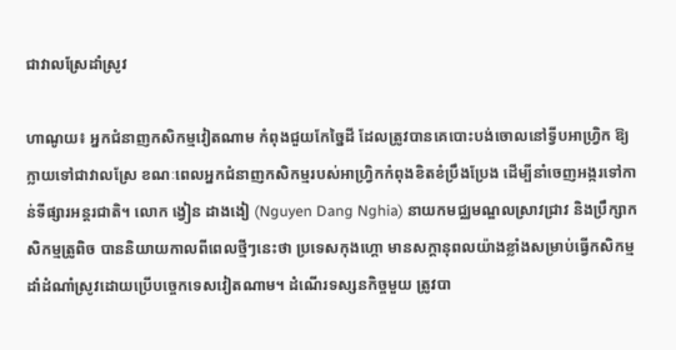ជាវាលស្រែដាំស្រូវ

ហាណូយ៖ អ្នកជំនាញកសិកម្មវៀតណាម កំពុងជួយកែច្នៃដី ដែលត្រូវបានគេបោះបង់ចោលនៅទ្វីបអាហ្វ្រិក ឱ្យក្លាយទៅជាវាលស្រែ ខណៈពេលអ្នកជំនាញកសិកម្មរបស់អាហ្វ្រិកកំពុងខិតខំប្រឹងប្រែង ដើម្បីនាំចេញអង្ករទៅកាន់ទីផ្សារអន្តរជាតិ។ លោក ង្វៀន ដាងងៀ (Nguyen Dang Nghia) នាយកមជ្ឈមណ្ឌលស្រាវជ្រាវ និងប្រឹក្សាកសិកម្មត្រូពិច បាននិយាយកាលពីពេលថ្មីៗនេះថា ប្រទេសកុងហ្គោ មានសក្តានុពលយ៉ាងខ្លាំងសម្រាប់ធ្វើកសិកម្មដាំដំណាំស្រូវដោយប្រើបច្ចេកទេសវៀតណាម។ ដំណើរទស្សនកិច្ចមួយ ត្រូវបា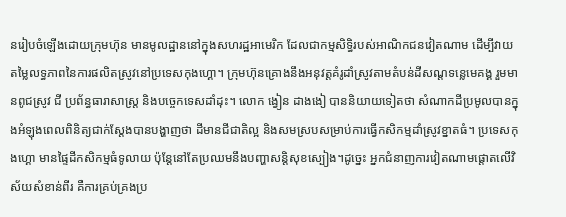នរៀបចំឡើងដោយក្រុមហ៊ុន មានមូលដ្ឋាននៅក្នុងសហរដ្ឋអាមេរិក ដែលជាកម្មសិទ្ធិរបស់អាណិកជនវៀតណាម ដើម្បីវាយតម្លៃលទ្ធភាពនៃការផលិតស្រូវនៅប្រទេសកុងហ្គោ។ ក្រុមហ៊ុនគ្រោងនឹងអនុវត្តគំរូដាំស្រូវតាមតំបន់ដីសណ្តទន្លេមេគង្គ រួមមានពូជស្រូវ ជី ប្រព័ន្ធធារាសាស្ត្រ និងបច្ចេកទេសដាំដុះ។ លោក ង្វៀន ដាងងៀ បាននិយាយទៀតថា សំណាកដីប្រមូលបានក្នុងអំឡុងពេលពិនិត្យជាក់ស្តែងបានបង្ហាញថា ដីមានជីជាតិល្អ និងសមស្របសម្រាប់ការធ្វើកសិកម្មដាំស្រូវខ្នាតធំ។ ប្រទេសកុងហ្គោ មានផ្ទៃដីកសិកម្មធំទូលាយ ប៉ុន្តែនៅតែប្រឈមនឹងបញ្ហាសន្តិសុខស្បៀង។ដូច្នេះ អ្នកជំនាញការវៀតណាមផ្តោតលើវិស័យសំខាន់ពីរ គឺការគ្រប់គ្រងប្រ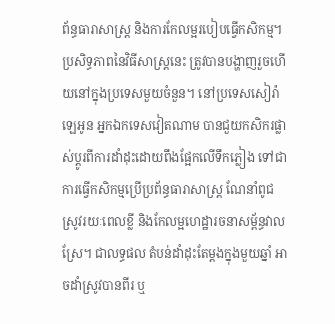ព័ន្ធធារាសាស្ត្រ និងការកែលម្អរបៀបធ្វើកសិកម្ម។ ប្រសិទ្ធភាពនៃវិធីសាស្រ្តនេះ ត្រូវបានបង្ហាញរួចហើយនៅក្នុងប្រទេសមួយចំនួន។ នៅប្រទេសសៀរ៉ាឡេអូន អ្នកឯកទេសវៀតណាម បានជួយកសិករផ្លាស់ប្តូរពីការដាំដុះដោយពឹងផ្អែកលើទឹកភ្លៀង ទៅជាការធ្វើកសិកម្មប្រើប្រព័ន្ធធារាសាស្ត្រ ណែនាំពូជស្រូវរយៈពេលខ្លី និងកែលម្អហេដ្ឋារចនាសម្ព័ន្ធវាលស្រែ។ ជាលទ្ធផល តំបន់ដាំដុះតែម្តងក្នុងមួយឆ្នាំ អាចដាំស្រូវបានពីរ ឬ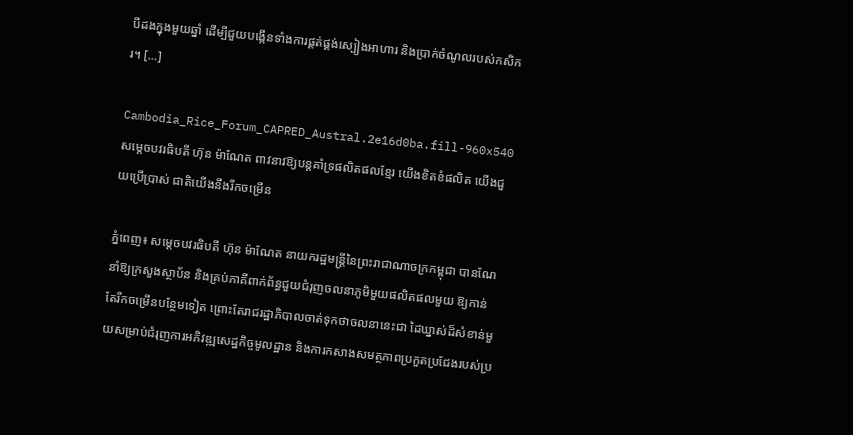បីដងក្នុងមួយឆ្នាំ ដើម្បីជួយបង្កើនទាំងការផ្គត់ផ្គង់ស្បៀងអាហារ និងប្រាក់ចំណូលរបស់កសិករ។ […]

Cambodia_Rice_Forum_CAPRED_Austral.2e16d0ba.fill-960x540
សម្តេចបវរធិបតី ហ៊ុន ម៉ាណែត ពាវនាវឱ្យបន្តគាំទ្រផលិតផលខ្មែរ យើងខិតខំផលិត យើងជួយប្រើប្រាស់ ជាតិយើងនឹងរីកចម្រើន

ភ្នំពេញ៖ សម្តេចបវរធិបតី ហ៊ុន ម៉ាណែត នាយករដ្ឋមន្ត្រីនៃព្រះរាជាណាចក្រកម្ពុជា បានណែនាំឱ្យក្រសួងស្ថាប័ន និងគ្រប់ភាគីពាក់ព័ន្ធជួយជំរុញចលនាភូមិមួយផលិតផលមួយ ឱ្យកាន់តែរីកចម្រើនបន្ថែមទៀត ព្រោះតែរាជរដ្ឋាភិបាលចាត់ទុកថាចលនានេះជា ដៃឃ្នាស់ដ៏សំខាន់មួយសម្រាប់ជំរុញការអភិវឌ្ឍសេដ្ឋកិច្ចមូលដ្ឋាន និងការកសាងសមត្ថភាពប្រកួតប្រជែងរបស់ប្រ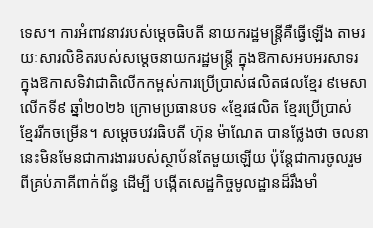ទេស។ ការអំពាវនាវរបស់ម្តេចធិបតី នាយករដ្ឋមន្រ្តីគឺធ្វើឡើង តាមរយៈសារលិខិតរបស់សម្តេចនាយករដ្ឋមន្ត្រី ក្នុងឱកាសអបអរសាទរ ក្នុងឱកាសទិវាជាតិលើកកម្ពស់ការប្រើប្រាស់ផលិតផលខ្មែរ ៩មេសា លើកទី៩ ឆ្នាំ២០២៦ ក្រោមប្រធានបទ «ខ្មែរផលិត ខ្មែរប្រើប្រាស់ ខ្មែររីកចម្រើន។ សម្តេចបវរធិបតី ហ៊ុន ម៉ាណែត បានថ្លែងថា ចលនានេះមិនមែនជាការងាររបស់ស្ថាប័នតែមួយឡើយ ប៉ុន្តែជាការចូលរួមពីគ្រប់ភាគីពាក់ព័ន្ធ ដើម្បី បង្កើតសេដ្ឋកិច្ចមូលដ្ឋានដ៏រឹងមាំ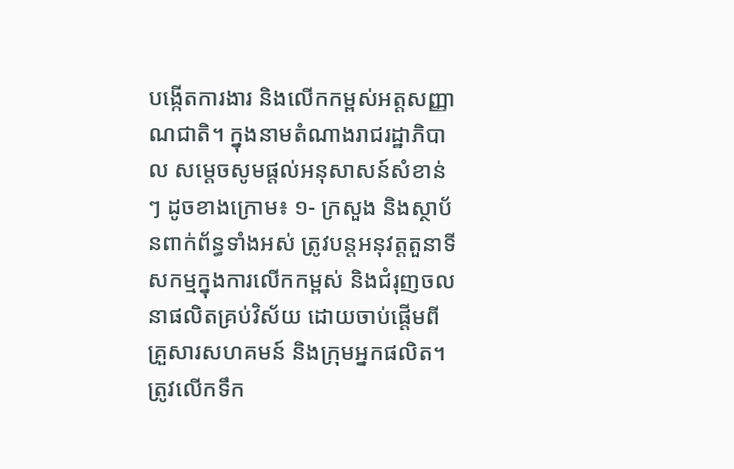បង្កើតការងារ និងលើកកម្ពស់អត្តសញ្ញាណជាតិ។ ក្នុងនាមតំណាងរាជរដ្ឋាភិបាល សម្តេចសូមផ្តល់អនុសាសន៍សំខាន់ៗ ដូចខាងក្រោម៖ ១- ក្រសួង និងស្ថាប័នពាក់ព័ន្ធទាំងអស់ ត្រូវបន្តអនុវត្តតួនាទីសកម្មក្នុងការលើកកម្ពស់ និងជំរុញចលនាផលិតគ្រប់វិស័យ ដោយចាប់ផ្តើមពីគ្រួសារសហគមន៍ និងក្រុមអ្នកផលិត។ ត្រូវលើកទឹក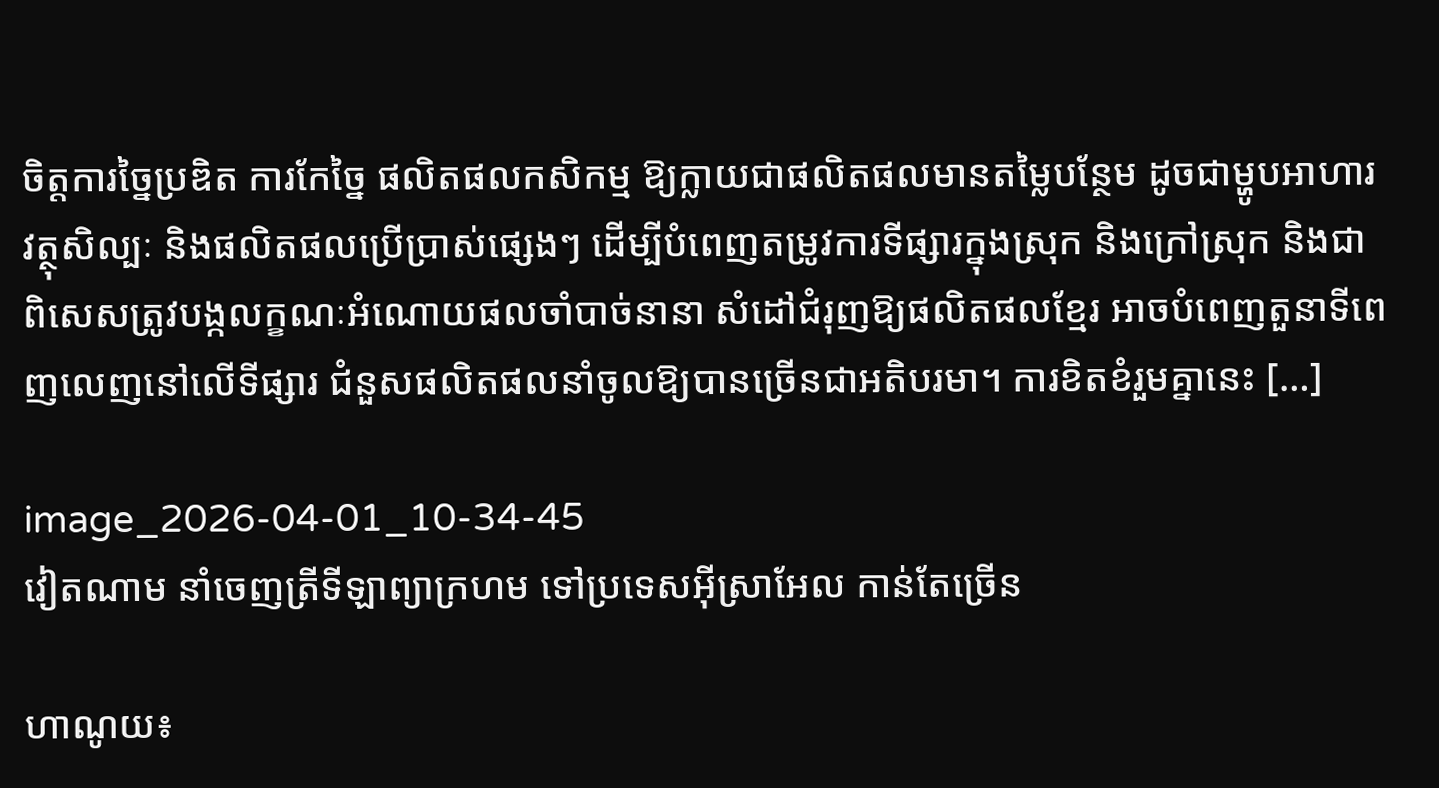ចិត្តការច្នៃប្រឌិត ការកែច្នៃ ផលិតផលកសិកម្ម ឱ្យក្លាយជាផលិតផលមានតម្លៃបន្ថែម ដូចជាម្ហូបអាហារ វត្ថុសិល្បៈ និងផលិតផលប្រើប្រាស់ផ្សេងៗ ដើម្បីបំពេញតម្រូវការទីផ្សារក្នុងស្រុក និងក្រៅស្រុក និងជាពិសេសត្រូវបង្កលក្ខណៈអំណោយផលចាំបាច់នានា សំដៅជំរុញឱ្យផលិតផលខ្មែរ អាចបំពេញតួនាទីពេញលេញនៅលើទីផ្សារ ជំនួសផលិតផលនាំចូលឱ្យបានច្រើនជាអតិបរមា។ ការខិតខំរួមគ្នានេះ […]

image_2026-04-01_10-34-45
វៀតណាម នាំចេញត្រីទីឡាព្យាក្រហម ទៅប្រទេសអ៊ីស្រាអែល កាន់តែច្រើន

ហាណូយ៖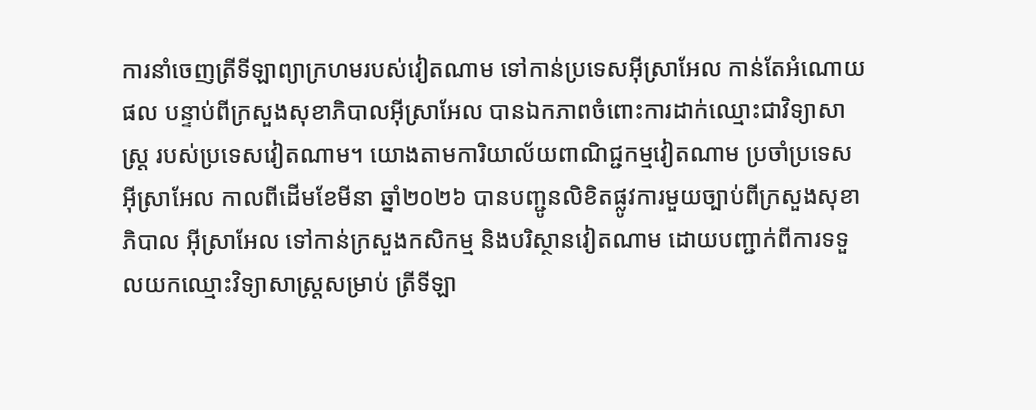ការនាំចេញត្រីទីឡាព្យាក្រហមរបស់វៀតណាម ទៅកាន់ប្រទេសអ៊ីស្រាអែល កាន់តែអំណោយផល បន្ទាប់ពីក្រសួងសុខាភិបាលអ៊ីស្រាអែល បានឯកភាពចំពោះការដាក់ឈ្មោះជាវិទ្យាសាស្ត្រ របស់ប្រទេសវៀតណាម។ យោងតាមការិយាល័យពាណិជ្ជកម្មវៀតណាម ប្រចាំប្រទេសអ៊ីស្រាអែល កាលពីដើមខែមីនា ឆ្នាំ២០២៦ បានបញ្ជូនលិខិតផ្លូវការមួយច្បាប់ពីក្រសួងសុខាភិបាល អ៊ីស្រាអែល ទៅកាន់ក្រសួងកសិកម្ម និងបរិស្ថានវៀតណាម ដោយបញ្ជាក់ពីការទទួលយកឈ្មោះវិទ្យាសាស្ត្រសម្រាប់ ត្រីទីឡា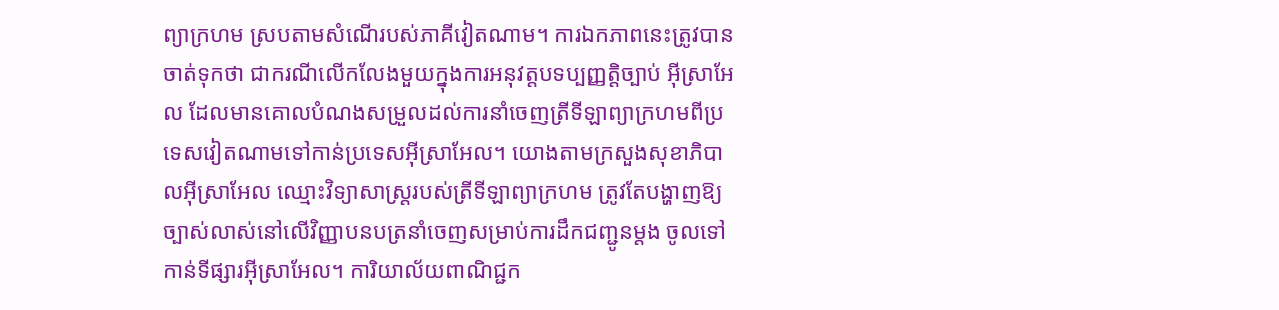ព្យាក្រហម ស្របតាមសំណើរបស់ភាគីវៀតណាម។ ការឯកភាពនេះត្រូវបានចាត់ទុកថា ជាករណីលើកលែងមួយក្នុងការអនុវត្តបទប្បញ្ញត្តិច្បាប់ អ៊ីស្រាអែល ដែលមានគោលបំណងសម្រួលដល់ការនាំចេញត្រីទីឡាព្យាក្រហមពីប្រទេសវៀតណាមទៅកាន់ប្រទេសអ៊ីស្រាអែល។ យោងតាមក្រសួងសុខាភិបាលអ៊ីស្រាអែល ឈ្មោះវិទ្យាសាស្ត្ររបស់ត្រីទីឡាព្យាក្រហម ត្រូវតែបង្ហាញឱ្យច្បាស់លាស់នៅលើវិញ្ញាបនបត្រនាំចេញសម្រាប់ការដឹកជញ្ជូនម្តង ចូលទៅកាន់ទីផ្សារអ៊ីស្រាអែល។ ការិយាល័យពាណិជ្ជក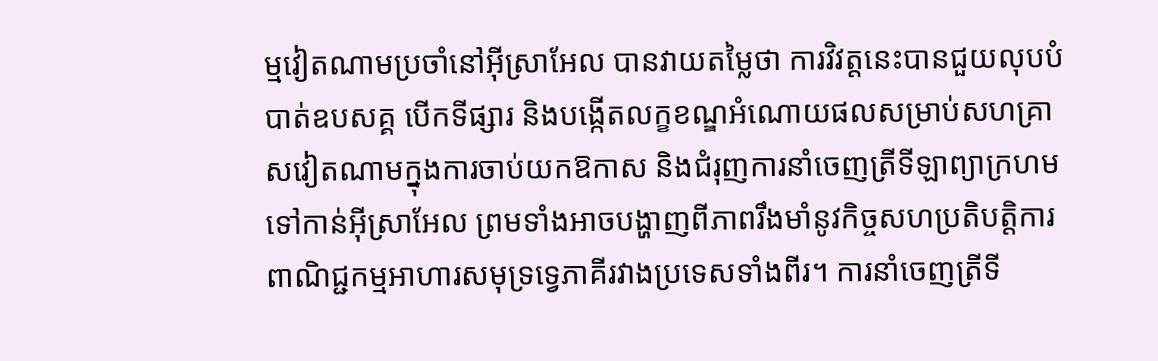ម្មវៀតណាមប្រចាំនៅអ៊ីស្រាអែល បានវាយតម្លៃថា ការវិវត្តនេះបានជួយលុបបំបាត់ឧបសគ្គ បើកទីផ្សារ និងបង្កើតលក្ខខណ្ឌអំណោយផលសម្រាប់សហគ្រាសវៀតណាមក្នុងការចាប់យកឱកាស និងជំរុញការនាំចេញត្រីទីឡាព្យាក្រហមទៅកាន់អ៊ីស្រាអែល ព្រមទាំងអាចបង្ហាញពីភាពរឹងមាំនូវកិច្ចសហប្រតិបត្តិការពាណិជ្ជកម្មអាហារសមុទ្រទ្វេភាគីរវាងប្រទេសទាំងពីរ។ ការនាំចេញត្រីទី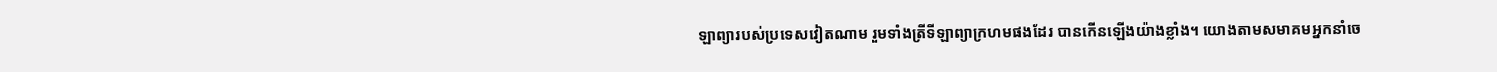ឡាព្យារបស់ប្រទេសវៀតណាម រួមទាំងត្រីទីឡាព្យាក្រហមផងដែរ បានកើនឡើងយ៉ាងខ្លាំង។ យោងតាមសមាគមអ្នកនាំចេ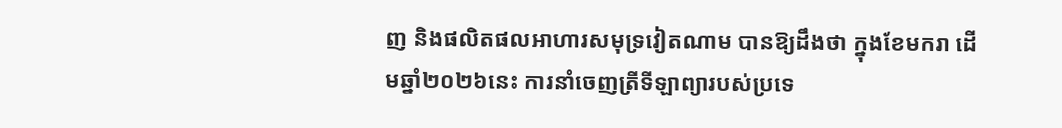ញ និងផលិតផលអាហារសមុទ្រវៀតណាម បានឱ្យដឹងថា ក្នុងខែមករា ដើមឆ្នាំ២០២៦នេះ ការនាំចេញត្រីទីឡាព្យារបស់ប្រទេ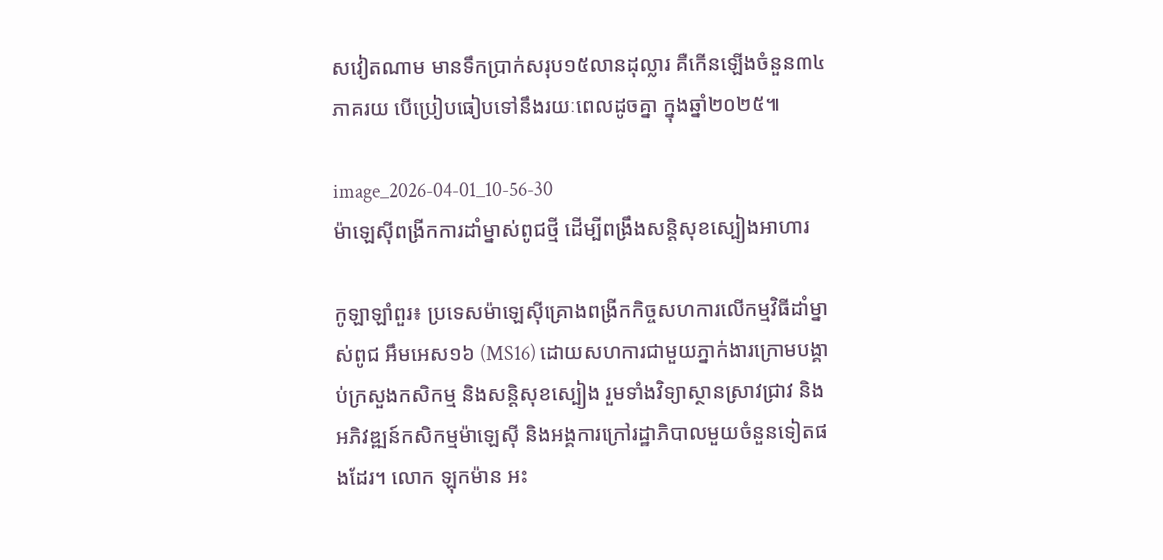សវៀតណាម មានទឹកប្រាក់សរុប១៥លានដុល្លារ គឺកើនឡើងចំនួន៣៤ភាគរយ បើប្រៀបធៀបទៅនឹងរយៈពេលដូចគ្នា ក្នុងឆ្នាំ២០២៥៕

image_2026-04-01_10-56-30
ម៉ាឡេស៊ីពង្រីកការដាំម្នាស់ពូជថ្មី ដើម្បីពង្រឹងសន្តិសុខស្បៀងអាហារ

កូឡាឡាំពួរ៖ ប្រទេសម៉ាឡេស៊ីគ្រោងពង្រីកកិច្ចសហការលើកម្មវិធីដាំម្នាស់ពូជ អឹមអេស១៦ (MS16) ដោយសហការជាមួយភ្នាក់ងារក្រោមបង្គាប់ក្រសួងកសិកម្ម និងសន្តិសុខស្បៀង រួមទាំងវិទ្យាស្ថានស្រាវជ្រាវ និងអភិវឌ្ឍន៍កសិកម្មម៉ាឡេស៊ី និងអង្គការក្រៅរដ្ឋាភិបាលមួយចំនួនទៀតផងដែរ។ លោក ឡុកម៉ាន អះ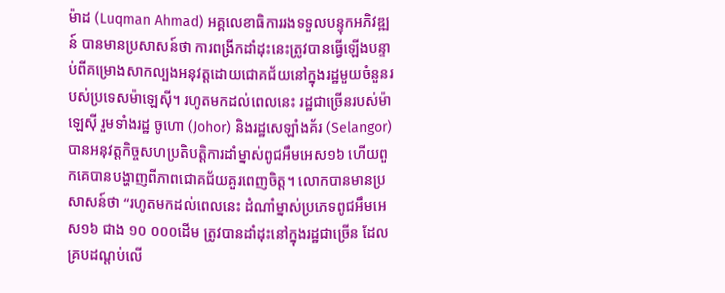ម៉ាដ (Luqman Ahmad) អគ្គលេខាធិការរងទទួលបន្ទុកអភិវឌ្ឍន៍ បានមានប្រសាសន៍ថា ការពង្រីកដាំដុះនេះត្រូវបានធ្វើឡើងបន្ទាប់ពីគម្រោងសាកល្បងអនុវត្តដោយជោគជ័យនៅក្នុងរដ្ឋមួយចំនួនរបស់ប្រទេសម៉ាឡេស៊ី។ រហូតមកដល់ពេលនេះ រដ្ឋជាច្រើនរបស់ម៉ាឡេស៊ី រួមទាំងរដ្ឋ ចូហោ (Johor) និងរដ្ឋសេឡាំងគ័រ (Selangor) បានអនុវត្តកិច្ចសហប្រតិបត្តិការដាំម្នាស់ពូជអឹមអេស១៦ ហើយពួកគេបានបង្ហាញពីភាពជោគជ័យគួរពេញចិត្ត។ លោកបានមានប្រសាសន៍ថា “រហូតមកដល់ពេលនេះ ដំណាំម្នាស់ប្រភេទពូជអឹមអេស១៦ ជាង ១០ ០០០ដើម ត្រូវបានដាំដុះនៅក្នុងរដ្ឋជាច្រើន ដែលគ្របដណ្តប់លើ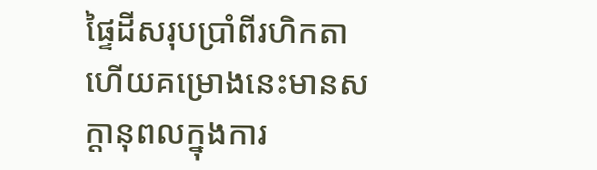ផ្ទៃដីសរុបប្រាំពីរហិកតា ហើយគម្រោងនេះមានសក្តានុពលក្នុងការ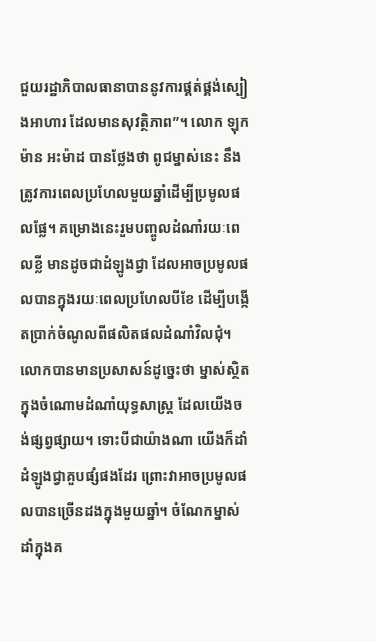ជួយរដ្ឋាភិបាលធានាបាននូវការផ្គត់ផ្គង់ស្បៀងអាហារ ដែលមានសុវត្ថិភាព”។ លោក ឡុកម៉ាន អះម៉ាដ បានថ្លែងថា ពូជម្នាស់នេះ នឹងត្រូវការពេលប្រហែលមួយឆ្នាំដើម្បីប្រមូលផលផ្លែ។ គម្រោងនេះរួមបញ្ចូលដំណាំរយៈពេលខ្លី មានដូចជាដំឡូងជ្វា ដែលអាចប្រមូលផលបានក្នុងរយៈពេលប្រហែលបីខែ ដើម្បីបង្កើតប្រាក់ចំណូលពីផលិតផលដំណាំវិលជុំ។ លោកបានមានប្រសាសន៍ដូច្នេះថា ម្នាស់ស្ថិតក្នុងចំណោមដំណាំយុទ្ធសាស្ត្រ ដែលយើងចង់ផ្សព្វផ្សាយ។ ទោះបីជាយ៉ាងណា យើងក៏ដាំដំឡូងជ្វាគួបផ្សំផងដែរ ព្រោះវាអាចប្រមូលផលបានច្រើនដងក្នុងមួយឆ្នាំ។ ចំណែកម្នាស់ដាំក្នុងគ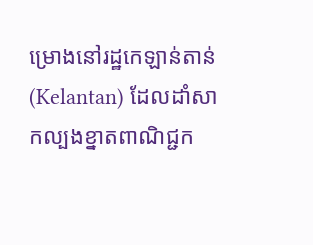ម្រោងនៅរដ្ឋកេឡាន់តាន់ (Kelantan) ដែលដាំសាកល្បងខ្នាតពាណិជ្ជក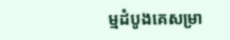ម្មដំបូងគេសម្រា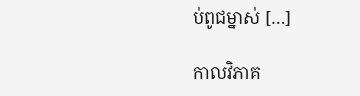ប់ពូជម្នាស់ […]

កាលវិភាគ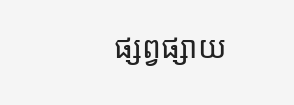ផ្សព្វផ្សាយ